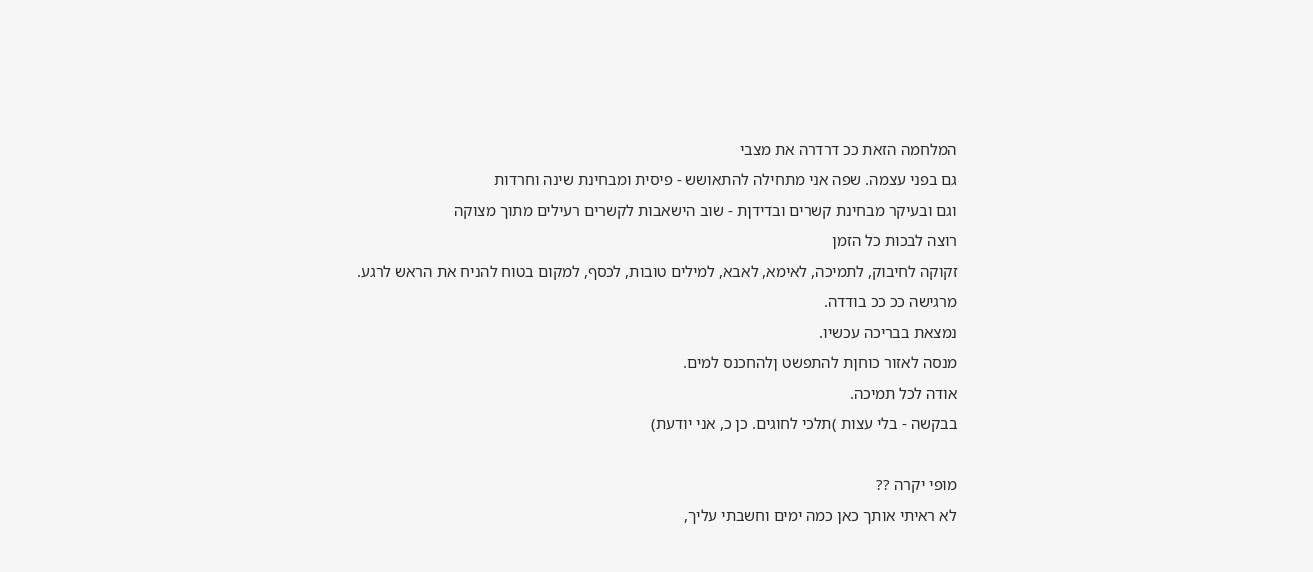המלחמה הזאת ככ דרדרה את מצבי
גם בפני עצמה. שפה אני מתחילה להתאושש - פיסית ומבחינת שינה וחרדות
וגם ובעיקר מבחינת קשרים ובדידןת - שוב הישאבות לקשרים רעילים מתוך מצוקה
רוצה לבכות כל הזמן
זקוקה לחיבוק, לתמיכה, לאימא, לאבא, למילים טובות, לכסף, למקום בטוח להניח את הראש לרגע.
מרגישה ככ ככ בודדה.
נמצאת בבריכה עכשיו.
מנסה לאזור כוחןת להתפשט ןלהחכנס למים.
אודה לכל תמיכה.
בבקשה - בלי עצות )תלכי לחוגים. כן כ, אני יודעת)

מופי יקרה ??
לא ראיתי אותך כאן כמה ימים וחשבתי עליך,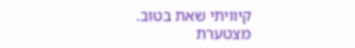קיוויתי שאת בטוב.
מצטערת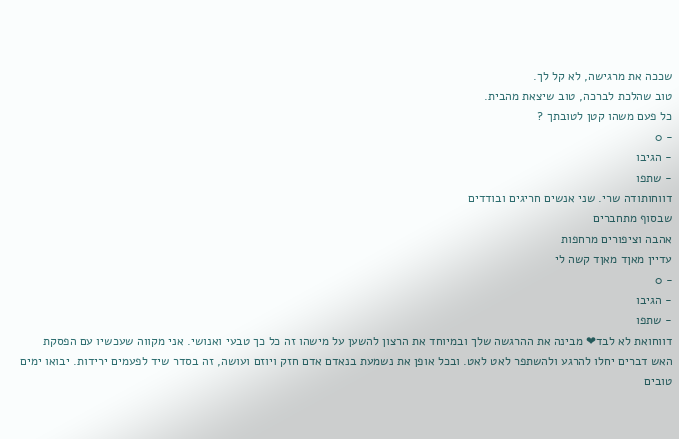שככה את מרגישה, לא קל לך.
טוב שהלכת לברכה, טוב שיצאת מהבית.
כל פעם משהו קטן לטובתך ?
- 0
- הגיבו
- שתפו
דווחותודה שרי. שני אנשים חריגים ובודדים
שבסוף מתחברים
אהבה וציפורים מרחפות
עדיין מאןד מאןד קשה לי
- 0
- הגיבו
- שתפו
דווחואת לא לבד❤ מבינה את ההרגשה שלך ובמיוחד את הרצון להשען על מישהו זה כל כך טבעי ואנושי. אני מקווה שעכשיו עם הפסקת האש דברים יחלו להרגע ולהשתפר לאט לאט. ובכל אופן את נשמעת בנאדם אדם חזק ויוזם ועושה, זה בסדר שיד לפעמים ירידות. יבואו ימים טובים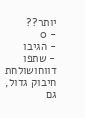יותר??
- 0
- הגיבו
- שתפו
דווחושולחת חיבוק גדול,
גם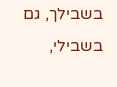בשבילך, גם בשבילי,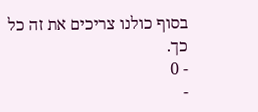בסוף כולנו צריכים את זה כל כך.
- 0
-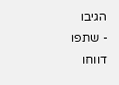הגיבו
- שתפו
דווחו